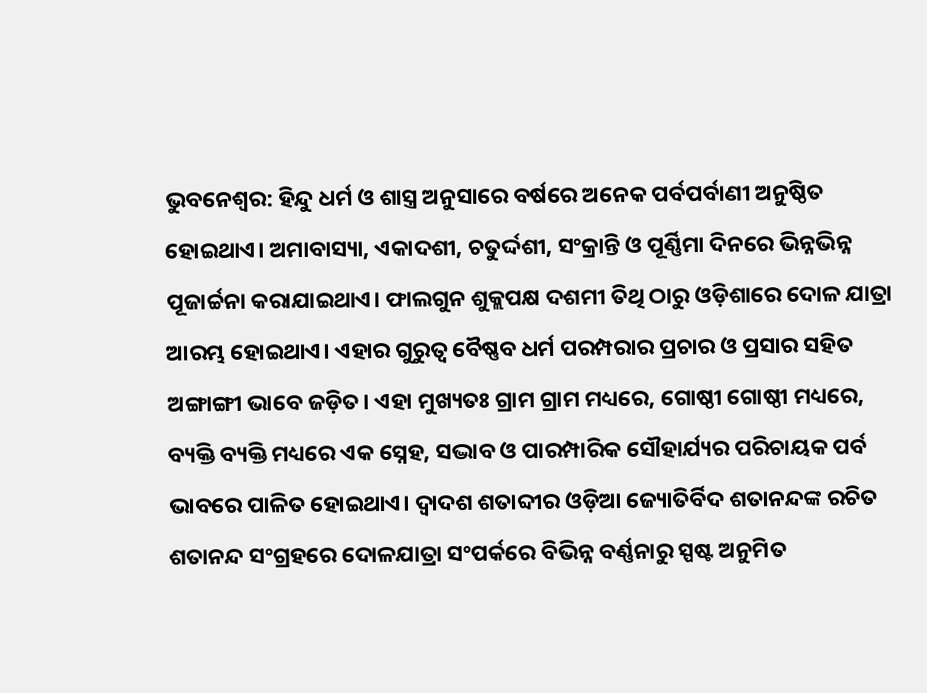ଭୁବନେଶ୍ବର: ହିନ୍ଦୁ ଧର୍ମ ଓ ଶାସ୍ତ୍ର ଅନୁସାରେ ବର୍ଷରେ ଅନେକ ପର୍ବପର୍ବାଣୀ ଅନୁଷ୍ଠିତ ହୋଇଥାଏ। ଅମାବାସ୍ୟା, ଏକାଦଶୀ, ଚତୁର୍ଦ୍ଦଶୀ, ସଂକ୍ରାନ୍ତି ଓ ପୂର୍ଣ୍ଣିମା ଦିନରେ ଭିନ୍ନଭିନ୍ନ ପୂଜାର୍ଚ୍ଚନା କରାଯାଇଥାଏ। ଫାଲଗୁନ ଶୁକ୍ଲପକ୍ଷ ଦଶମୀ ତିଥି ଠାରୁ ଓଡ଼ିଶାରେ ଦୋଳ ଯାତ୍ରା ଆରମ୍ଭ ହୋଇଥାଏ। ଏହାର ଗୁରୁତ୍ୱ ବୈଷ୍ଣବ ଧର୍ମ ପରମ୍ପରାର ପ୍ରଚାର ଓ ପ୍ରସାର ସହିତ ଅଙ୍ଗାଙ୍ଗୀ ଭାବେ ଜଡ଼ିତ। ଏହା ମୁଖ୍ୟତଃ ଗ୍ରାମ ଗ୍ରାମ ମଧ୍ୟରେ, ଗୋଷ୍ଠୀ ଗୋଷ୍ଠୀ ମଧ୍ୟରେ, ବ୍ୟକ୍ତି ବ୍ୟକ୍ତି ମଧ୍ୟରେ ଏକ ସ୍ନେହ, ସଦ୍ଭାବ ଓ ପାରମ୍ପାରିକ ସୌହାର୍ଯ୍ୟର ପରିଚାୟକ ପର୍ବ ଭାବରେ ପାଳିତ ହୋଇଥାଏ। ଦ୍ୱାଦଶ ଶତାବ୍ଦୀର ଓଡ଼ିଆ ଜ୍ୟୋତିର୍ବିଦ ଶତାନନ୍ଦଙ୍କ ରଚିତ ଶତାନନ୍ଦ ସଂଗ୍ରହରେ ଦୋଳଯାତ୍ରା ସଂପର୍କରେ ବିଭିନ୍ନ ବର୍ଣ୍ଣନାରୁ ସ୍ପଷ୍ଟ ଅନୁମିତ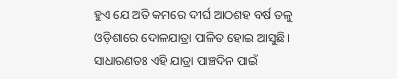ହୁଏ ଯେ ଅତି କମରେ ଦୀର୍ଘ ଆଠଶହ ବର୍ଷ ତଳୁ ଓଡ଼ିଶାରେ ଦୋଳଯାତ୍ରା ପାଳିତ ହୋଇ ଆସୁଛି। ସାଧାରଣତଃ ଏହି ଯାତ୍ରା ପାଞ୍ଚଦିନ ପାଇଁ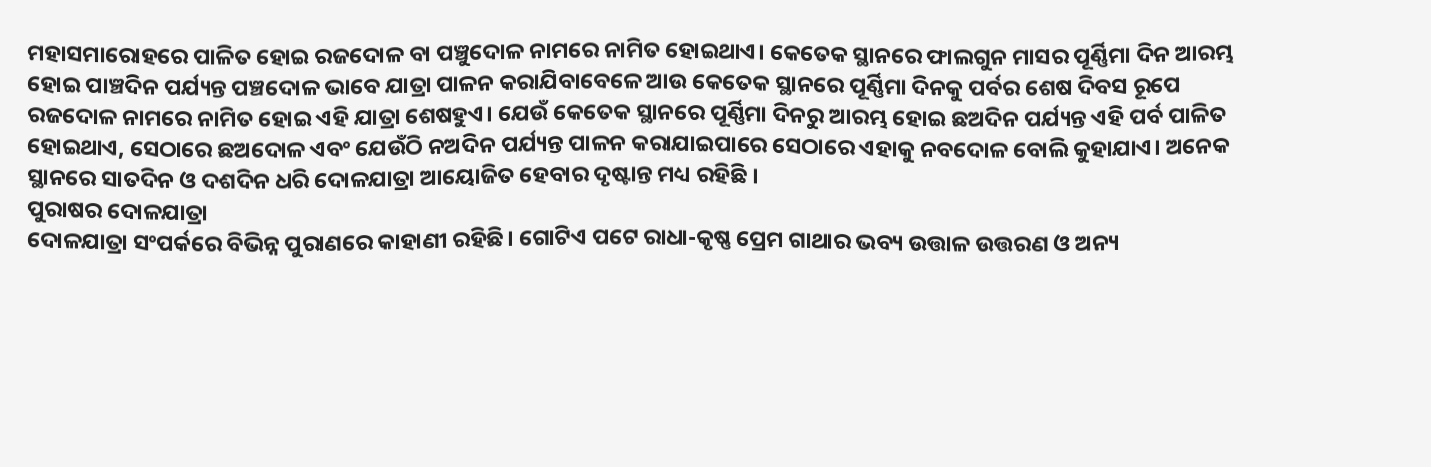ମହାସମାରୋହରେ ପାଳିତ ହୋଇ ରଜଦୋଳ ବା ପଞ୍ଚୁଦୋଳ ନାମରେ ନାମିତ ହୋଇଥାଏ। କେତେକ ସ୍ଥାନରେ ଫାଲଗୁନ ମାସର ପୂର୍ଣ୍ଣିମା ଦିନ ଆରମ୍ଭ ହୋଇ ପାଞ୍ଚଦିନ ପର୍ଯ୍ୟନ୍ତ ପଞ୍ଚଦୋଳ ଭାବେ ଯାତ୍ରା ପାଳନ କରାଯିବାବେଳେ ଆଉ କେତେକ ସ୍ଥାନରେ ପୂର୍ଣ୍ଣିମା ଦିନକୁ ପର୍ବର ଶେଷ ଦିବସ ରୂପେ ରଜଦୋଳ ନାମରେ ନାମିତ ହୋଇ ଏହି ଯାତ୍ରା ଶେଷହୁଏ। ଯେଉଁ କେତେକ ସ୍ଥାନରେ ପୂର୍ଣ୍ଣିମା ଦିନରୁ ଆରମ୍ଭ ହୋଇ ଛଅଦିନ ପର୍ଯ୍ୟନ୍ତ ଏହି ପର୍ବ ପାଳିତ ହୋଇଥାଏ, ସେଠାରେ ଛଅଦୋଳ ଏବଂ ଯେଉଁଠି ନଅଦିନ ପର୍ଯ୍ୟନ୍ତ ପାଳନ କରାଯାଇପାରେ ସେଠାରେ ଏହାକୁ ନବଦୋଳ ବୋଲି କୁହାଯାଏ। ଅନେକ ସ୍ଥାନରେ ସାତଦିନ ଓ ଦଶଦିନ ଧରି ଦୋଳଯାତ୍ରା ଆୟୋଜିତ ହେବାର ଦୃଷ୍ଟାନ୍ତ ମଧ୍ୟ ରହିଛି ।
ପୁରାଷର ଦୋଳଯାତ୍ରା
ଦୋଳଯାତ୍ରା ସଂପର୍କରେ ବିଭିନ୍ନ ପୁରାଣରେ କାହାଣୀ ରହିଛି। ଗୋଟିଏ ପଟେ ରାଧା-କୃଷ୍ଣ ପ୍ରେମ ଗାଥାର ଭବ୍ୟ ଉତ୍ତାଳ ଉତ୍ତରଣ ଓ ଅନ୍ୟ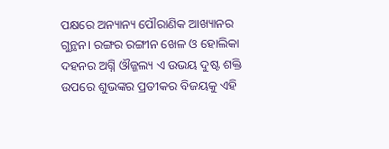ପକ୍ଷରେ ଅନ୍ୟାନ୍ୟ ପୌରାଣିକ ଆଖ୍ୟାନର ଗୁନ୍ଥନ। ରଙ୍ଗର ରଙ୍ଗୀନ ଖେଳ ଓ ହୋଲିକା ଦହନର ଅଗ୍ନି ଔଜ୍ଜଲ୍ୟ ଏ ଉଭୟ ଦୁଷ୍ଟ ଶକ୍ତି ଉପରେ ଶୁଭଙ୍କର ପ୍ରତୀକର ବିଜୟକୁ ଏହି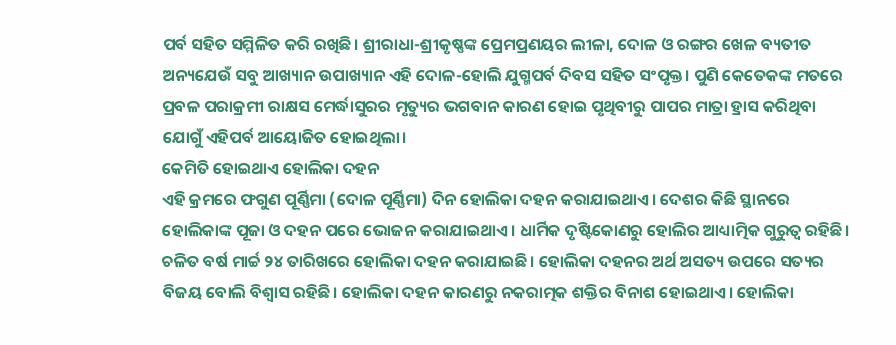ପର୍ବ ସହିତ ସମ୍ମିଳିତ କରି ରଖିଛି। ଶ୍ରୀରାଧା-ଶ୍ରୀକୃଷ୍ଣଙ୍କ ପ୍ରେମପ୍ରଣୟର ଲୀଳା, ଦୋଳ ଓ ରଙ୍ଗର ଖେଳ ବ୍ୟତୀତ ଅନ୍ୟଯେଉଁ ସବୁ ଆଖ୍ୟାନ ଉପାଖ୍ୟାନ ଏହି ଦୋଳ-ହୋଲି ଯୁଗ୍ମପର୍ବ ଦିବସ ସହିତ ସଂପୃକ୍ତ। ପୁଣି କେତେକଙ୍କ ମତରେ ପ୍ରବଳ ପରାକ୍ରମୀ ରାକ୍ଷସ ମେର୍ଦ୍ଧାସୁରର ମୃତ୍ୟୁର ଭଗବାନ କାରଣ ହୋଇ ପୃଥିବୀରୁ ପାପର ମାତ୍ରା ହ୍ରାସ କରିଥିବା ଯୋଗୁଁ ଏହିପର୍ବ ଆୟୋଜିତ ହୋଇଥିଲା।
କେମିତି ହୋଇଥାଏ ହୋଲିକା ଦହନ
ଏହି କ୍ରମରେ ଫଗୁଣ ପୂର୍ଣ୍ଣିମା (ଦୋଳ ପୂର୍ଣ୍ଣିମା) ଦିନ ହୋଲିକା ଦହନ କରାଯାଇଥାଏ। ଦେଶର କିଛି ସ୍ଥାନରେ ହୋଲିକାଙ୍କ ପୂଜା ଓ ଦହନ ପରେ ଭୋଜନ କରାଯାଇଥାଏ। ଧାର୍ମିକ ଦୃଷ୍ଟିକୋଣରୁ ହୋଲିର ଆଧ୍ୟାତ୍ମିକ ଗୁରୁତ୍ବ ରହିଛି। ଚଳିତ ବର୍ଷ ମାର୍ଚ୍ଚ ୨୪ ତାରିଖରେ ହୋଲିକା ଦହନ କରାଯାଇଛି। ହୋଲିକା ଦହନର ଅର୍ଥ ଅସତ୍ୟ ଉପରେ ସତ୍ୟର ବିଜୟ ବୋଲି ବିଶ୍ବାସ ରହିଛି। ହୋଲିକା ଦହନ କାରଣରୁ ନକରାତ୍ମକ ଶକ୍ତିର ବିନାଶ ହୋଇଥାଏ। ହୋଲିକା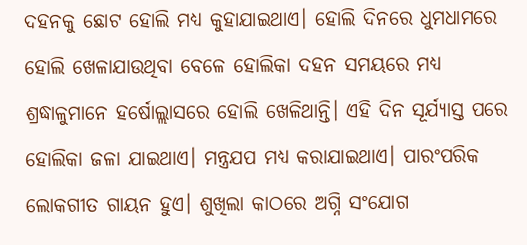ଦହନକୁ ଛୋଟ ହୋଲି ମଧ୍ୟ କୁହାଯାଇଥାଏ। ହୋଲି ଦିନରେ ଧୁମଧାମରେ ହୋଲି ଖେଳାଯାଉଥିବା ବେଳେ ହୋଲିକା ଦହନ ସମୟରେ ମଧ୍ୟ ଶ୍ରଦ୍ଧାଳୁମାନେ ହର୍ଷୋଲ୍ଲାସରେ ହୋଲି ଖେଳିଥାନ୍ତି। ଏହି ଦିନ ସୂର୍ଯ୍ୟାସ୍ତ ପରେ ହୋଲିକା ଜଳା ଯାଇଥାଏ। ମନ୍ତ୍ରଯପ ମଧ୍ୟ କରାଯାଇଥାଏ। ପାରଂପରିକ ଲୋକଗୀତ ଗାୟନ ହୁଏ। ଶୁଖିଲା କାଠରେ ଅଗ୍ନି ସଂଯୋଗ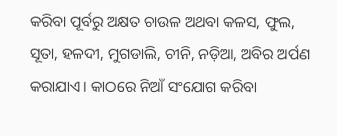କରିବା ପୂର୍ବରୁ ଅକ୍ଷତ ଚାଉଳ ଅଥବା କଳସ, ଫୁଲ, ସୂତା, ହଳଦୀ, ମୁଗଡାଲି, ଚୀନି, ନଡ଼ିଆ, ଅବିର ଅର୍ପଣ କରାଯାଏ। କାଠରେ ନିଆଁ ସଂଯୋଗ କରିବା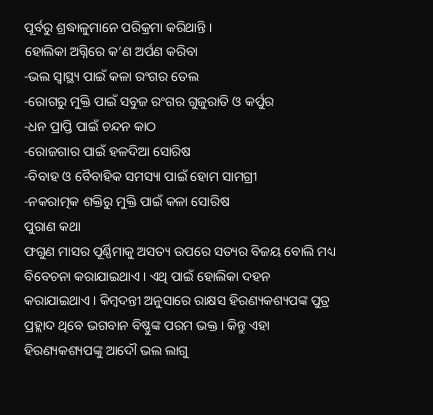ପୂର୍ବରୁ ଶ୍ରଦ୍ଧାଳୁମାନେ ପରିକ୍ରମା କରିଥାନ୍ତି।
ହୋଲିକା ଅଗ୍ନିରେ କ’ଣ ଅର୍ପଣ କରିବା
-ଭଲ ସ୍ବାସ୍ଥ୍ୟ ପାଇଁ କଳା ରଂଗର ତେଲ
-ରୋଗରୁ ମୁକ୍ତି ପାଇଁ ସବୁଜ ରଂଗର ଗୁଜୁରାତି ଓ କର୍ପୁର
-ଧନ ପ୍ରାପ୍ତି ପାଇଁ ଚନ୍ଦନ କାଠ
-ରୋଜଗାର ପାଇଁ ହଳଦିଆ ସୋରିଷ
-ବିବାହ ଓ ବୈବାହିକ ସମସ୍ୟା ପାଇଁ ହୋମ ସାମଗ୍ରୀ
-ନକରାତ୍ମକ ଶକ୍ତିରୁ ମୁକ୍ତି ପାଇଁ କଳା ସୋରିଷ
ପୁରାଣ କଥା
ଫଗୁଣ ମାସର ପୂର୍ଣ୍ଣିମାକୁ ଅସତ୍ୟ ଉପରେ ସତ୍ୟର ବିଜୟ ବୋଲି ମଧ୍ୟ ବିବେଚନା କରାଯାଇଥାଏ। ଏଥି ପାଇଁ ହୋଲିକା ଦହନ କରାଯାଇଥାଏ। କିମ୍ବଦନ୍ତୀ ଅନୁସାରେ ରାକ୍ଷସ ହିରଣ୍ୟକଶ୍ୟପଙ୍କ ପୁତ୍ର ପ୍ରହ୍ଲାଦ ଥିବେ ଭଗବାନ ବିଷ୍ଣୁଙ୍କ ପରମ ଭକ୍ତ। କିନ୍ତୁ ଏହା ହିରଣ୍ୟକଶ୍ୟପଙ୍କୁ ଆଦୌ ଭଲ ଲାଗୁ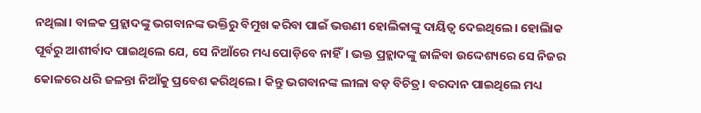ନଥିଲା। ବାଳକ ପ୍ରହ୍ଲାଦଙ୍କୁ ଭଗବାନଙ୍କ ଭକ୍ତିରୁ ବିମୁଖ କରିବା ପାଇଁ ଭଉଣୀ ହୋଲିକାଙ୍କୁ ଦାୟିତ୍ବ ଦେଇଥିଲେ। ହୋଲିାକ ପୂର୍ବରୁ ଆଶୀର୍ବାଦ ପାଇଥିଲେ ଯେ, ସେ ନିଆଁରେ ମଧ୍ୟ ପୋଡ଼ିବେ ନାହିଁ। ଭକ୍ତ ପ୍ରହ୍ଲାଦଙ୍କୁ ଜାଳିବା ଉଦ୍ଦେଶ୍ୟରେ ସେ ନିଜର କୋଳରେ ଧରି ଜଳନ୍ତା ନିଆଁକୁ ପ୍ରବେଶ କରିଥିଲେ। କିନ୍ତୁ ଭଗବାନଙ୍କ ଲୀଳା ବଡ଼ ବିଚିତ୍ର। ବରଦାନ ପାଇଥିଲେ ମଧ୍ୟ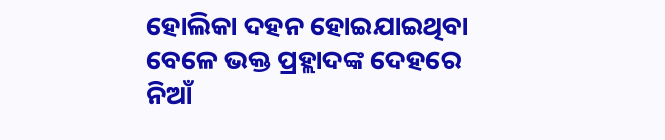ହୋଲିକା ଦହନ ହୋଇଯାଇଥିବା ବେଳେ ଭକ୍ତ ପ୍ରହ୍ଲାଦଙ୍କ ଦେହରେ ନିଆଁ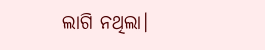ଲାଗି ନଥିଲା।